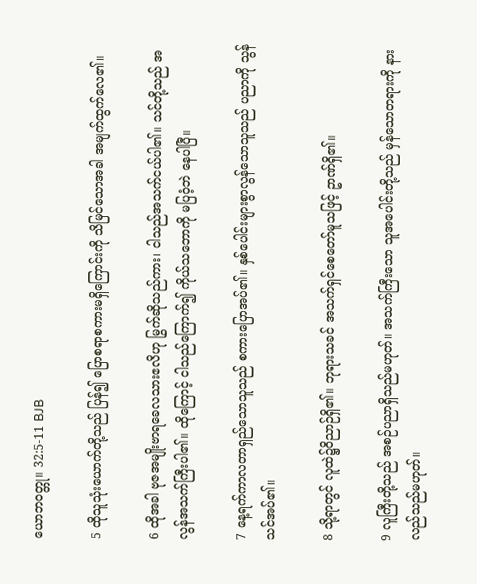ယောဘဝတ္တု။ 32:5-11 BJB

5 ထိုသူသုံးယောက်တို့သည် ပြန်၍ ပြောစရာစကားမရှိကြောင်းကို သိမြင်သောအခါ အမျက်ထွက်လေ၏။

6 ထိုအခါ ဗုဇအမျိုးဗာရခေလသားဧလိဟု မြွက်ဆိုသည်ကား၊ ငါသည်အသက်ငယ်ပါ၏။ သင်တို့သည် အလွန်အသက်ကြီးပါ၏။ ထိုကြောင့် ငါသည်ကြောက်၍ ကိုယ်သဘောကို မပြဝံ့ဘဲ နေပါပြီ။

7 နေ့ရက်ကာလတာရှည်သောသူသည် စကားပြောအပ်၏။ နှစ်ပေါင်းများစွာလွန်သောသူသည် ပညာကို သွန်သင်အပ်၏။

8 သို့ရာတွင် လူထဲ၌ဝိညာဉ်ရှိ၏။ ဘုရားသခင် အသက်ရှင်စေတော်မူသဖြင့် ဥာဏ်ရှိ၏။

9 လူကြီးတို့သည် အစဉ်ပညာရှိသည်မဟုတ်။ အသက်ကြီးသော သူအပေါင်းတို့သည် မှန်သောတရားကို နားလည်သည်မဟုတ်။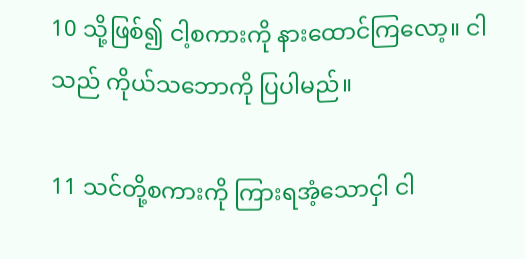10 သို့ဖြစ်၍ ငါ့စကားကို နားထောင်ကြလော့။ ငါသည် ကိုယ်သဘောကို ပြပါမည်။

11 သင်တို့စကားကို ကြားရအံ့သောငှါ ငါ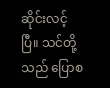ဆိုင်းလင့်ပြီ။ သင်တို့သည် ပြောစ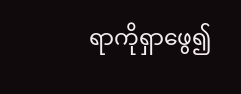ရာကိုရှာဖွေ၍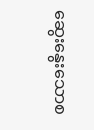ဆွေးနွေးသောစ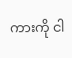ကားကို ငါ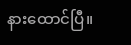နားထောင်ပြီ။